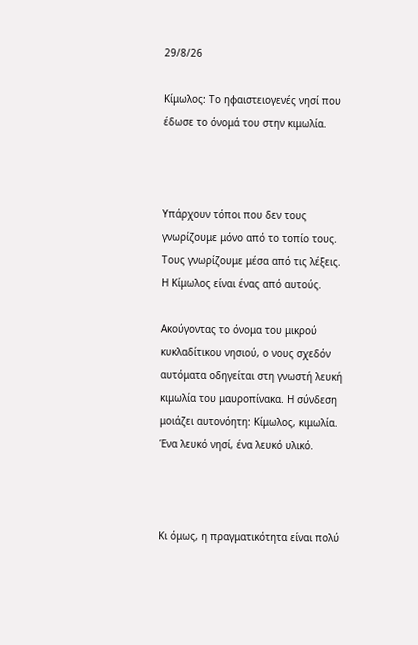29/8/26

Κίμωλος: Το ηφαιστειογενές νησί που έδωσε το όνομά του στην κιμωλία.



Υπάρχουν τόποι που δεν τους γνωρίζουμε μόνο από το τοπίο τους. Τους γνωρίζουμε μέσα από τις λέξεις. Η Κίμωλος είναι ένας από αυτούς.

Ακούγοντας το όνομα του μικρού κυκλαδίτικου νησιού, ο νους σχεδόν αυτόματα οδηγείται στη γνωστή λευκή κιμωλία του μαυροπίνακα. Η σύνδεση μοιάζει αυτονόητη: Κίμωλος, κιμωλία. Ένα λευκό νησί, ένα λευκό υλικό.



Κι όμως, η πραγματικότητα είναι πολύ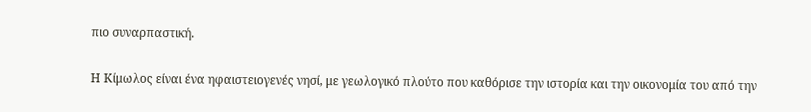πιο συναρπαστική.

Η Κίμωλος είναι ένα ηφαιστειογενές νησί, με γεωλογικό πλούτο που καθόρισε την ιστορία και την οικονομία του από την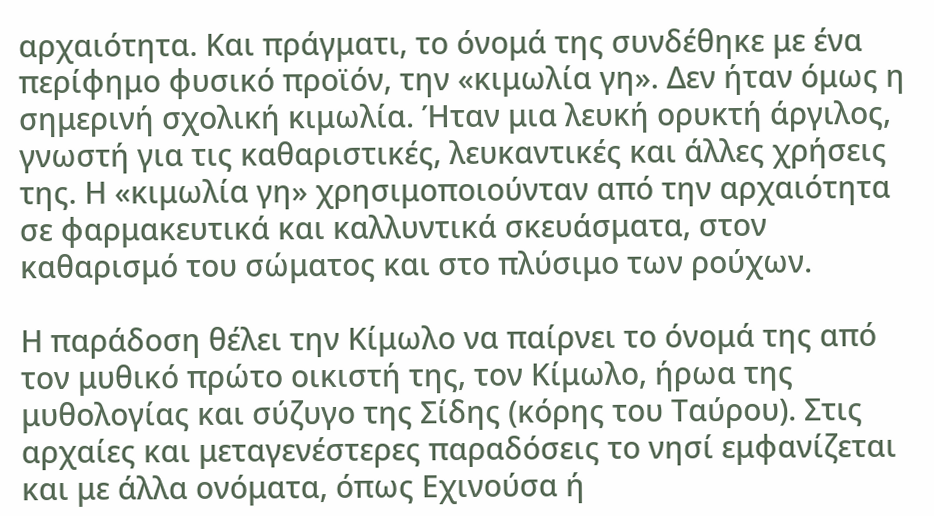αρχαιότητα. Και πράγματι, το όνομά της συνδέθηκε με ένα περίφημο φυσικό προϊόν, την «κιμωλία γη». Δεν ήταν όμως η σημερινή σχολική κιμωλία. Ήταν μια λευκή ορυκτή άργιλος, γνωστή για τις καθαριστικές, λευκαντικές και άλλες χρήσεις της. Η «κιμωλία γη» χρησιμοποιούνταν από την αρχαιότητα σε φαρμακευτικά και καλλυντικά σκευάσματα, στον καθαρισμό του σώματος και στο πλύσιμο των ρούχων.

Η παράδοση θέλει την Κίμωλο να παίρνει το όνομά της από τον μυθικό πρώτο οικιστή της, τον Κίμωλο, ήρωα της μυθολογίας και σύζυγο της Σίδης (κόρης του Ταύρου). Στις αρχαίες και μεταγενέστερες παραδόσεις το νησί εμφανίζεται και με άλλα ονόματα, όπως Εχινούσα ή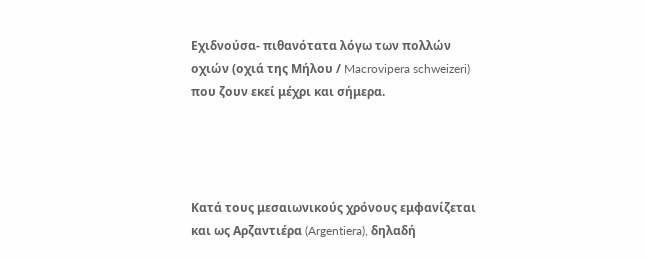Εχιδνούσα- πιθανότατα λόγω των πολλών οχιών (οχιά της Μήλου / Macrovipera schweizeri) που ζουν εκεί μέχρι και σήμερα.




Κατά τους μεσαιωνικούς χρόνους εμφανίζεται και ως Αρζαντιέρα (Argentiera), δηλαδή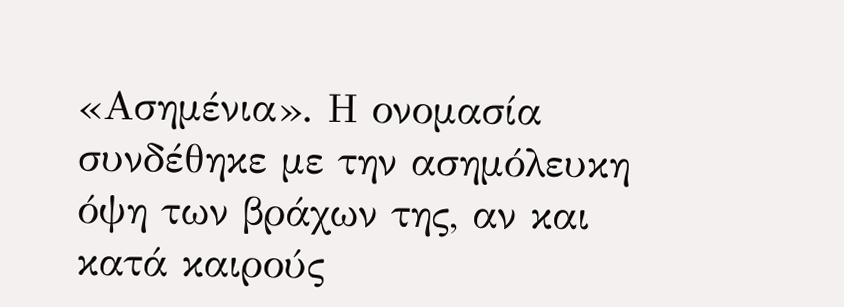«Ασημένια». Η ονομασία συνδέθηκε με την ασημόλευκη όψη των βράχων της, αν και κατά καιρούς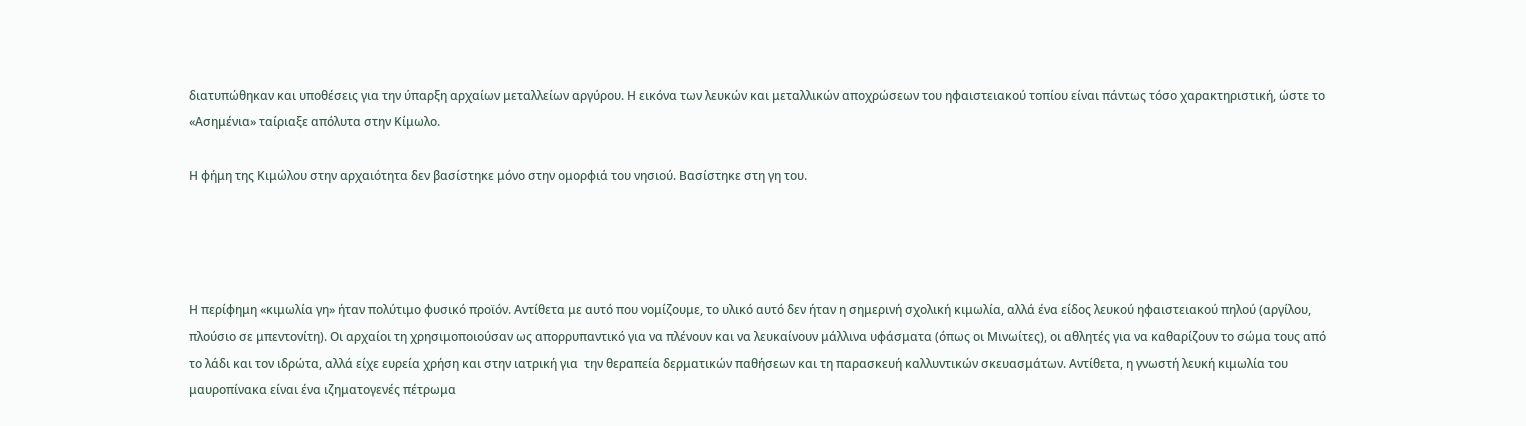διατυπώθηκαν και υποθέσεις για την ύπαρξη αρχαίων μεταλλείων αργύρου. Η εικόνα των λευκών και μεταλλικών αποχρώσεων του ηφαιστειακού τοπίου είναι πάντως τόσο χαρακτηριστική, ώστε το «Ασημένια» ταίριαξε απόλυτα στην Κίμωλο.

Η φήμη της Κιμώλου στην αρχαιότητα δεν βασίστηκε μόνο στην ομορφιά του νησιού. Βασίστηκε στη γη του.




Η περίφημη «κιμωλία γη» ήταν πολύτιμο φυσικό προϊόν. Αντίθετα με αυτό που νομίζουμε, το υλικό αυτό δεν ήταν η σημερινή σχολική κιμωλία, αλλά ένα είδος λευκού ηφαιστειακού πηλού (αργίλου, πλούσιο σε μπεντονίτη). Οι αρχαίοι τη χρησιμοποιούσαν ως απορρυπαντικό για να πλένουν και να λευκαίνουν μάλλινα υφάσματα (όπως οι Μινωίτες), οι αθλητές για να καθαρίζουν το σώμα τους από το λάδι και τον ιδρώτα, αλλά είχε ευρεία χρήση και στην ιατρική για  την θεραπεία δερματικών παθήσεων και τη παρασκευή καλλυντικών σκευασμάτων. Αντίθετα, η γνωστή λευκή κιμωλία του μαυροπίνακα είναι ένα ιζηματογενές πέτρωμα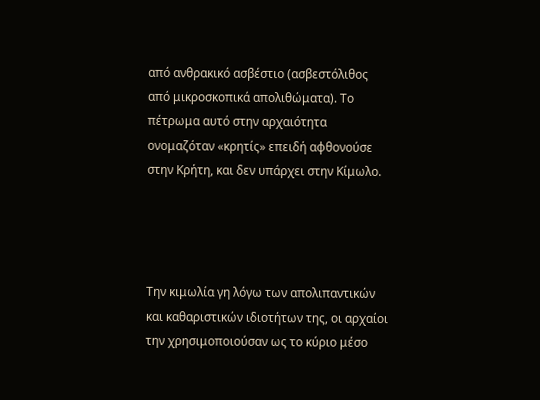από ανθρακικό ασβέστιο (ασβεστόλιθος από μικροσκοπικά απολιθώματα). Το πέτρωμα αυτό στην αρχαιότητα ονομαζόταν «κρητίς» επειδή αφθονούσε στην Κρήτη, και δεν υπάρχει στην Κίμωλο.




Την κιμωλία γη λόγω των απολιπαντικών και καθαριστικών ιδιοτήτων της, οι αρχαίοι την χρησιμοποιούσαν ως το κύριο μέσο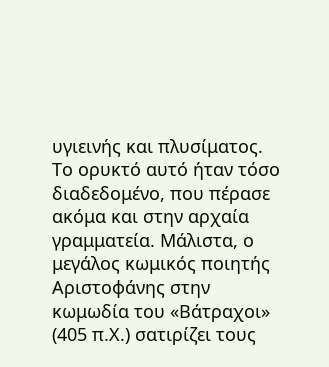υγιεινής και πλυσίματος. Το ορυκτό αυτό ήταν τόσο διαδεδομένο, που πέρασε ακόμα και στην αρχαία γραμματεία. Μάλιστα, ο μεγάλος κωμικός ποιητής Αριστοφάνης στην κωμωδία του «Βάτραχοι» (405 π.Χ.) σατιρίζει τους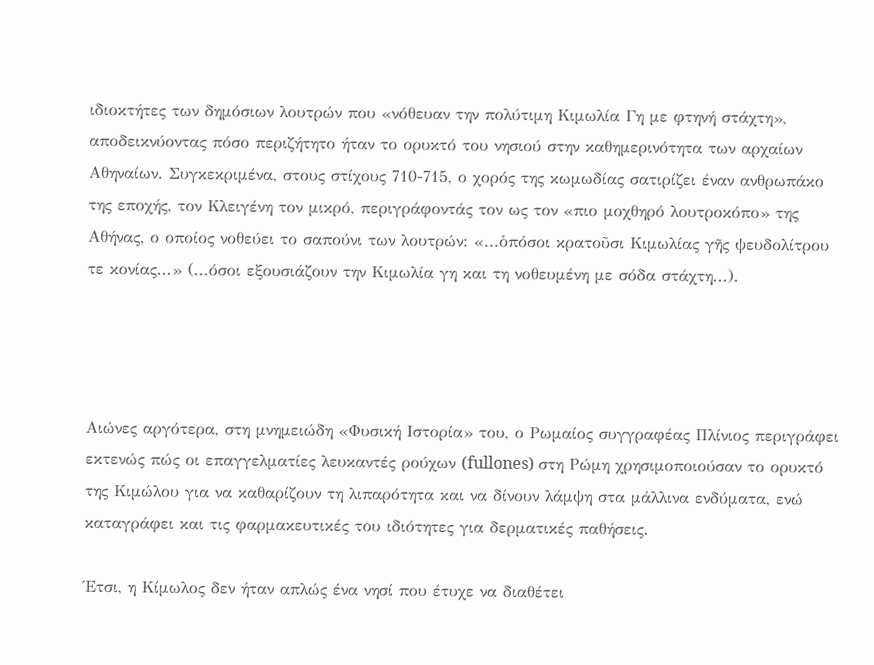ιδιοκτήτες των δημόσιων λουτρών που «νόθευαν την πολύτιμη Κιμωλία Γη με φτηνή στάχτη», αποδεικνύοντας πόσο περιζήτητο ήταν το ορυκτό του νησιού στην καθημερινότητα των αρχαίων Αθηναίων. Συγκεκριμένα, στους στίχους 710-715, ο χορός της κωμωδίας σατιρίζει έναν ανθρωπάκο της εποχής, τον Κλειγένη τον μικρό, περιγράφοντάς τον ως τον «πιο μοχθηρό λουτροκόπο» της Αθήνας, ο οποίος νοθεύει το σαπούνι των λουτρών: «...ὁπόσοι κρατοῦσι Κιμωλίας γῆς ψευδολίτρου τε κονίας...» (...όσοι εξουσιάζουν την Κιμωλία γη και τη νοθευμένη με σόδα στάχτη...).




Αιώνες αργότερα, στη μνημειώδη «Φυσική Ιστορία» του, ο Ρωμαίος συγγραφέας Πλίνιος περιγράφει εκτενώς πώς οι επαγγελματίες λευκαντές ρούχων (fullones) στη Ρώμη χρησιμοποιούσαν το ορυκτό της Κιμώλου για να καθαρίζουν τη λιπαρότητα και να δίνουν λάμψη στα μάλλινα ενδύματα, ενώ καταγράφει και τις φαρμακευτικές του ιδιότητες για δερματικές παθήσεις.

Έτσι, η Κίμωλος δεν ήταν απλώς ένα νησί που έτυχε να διαθέτει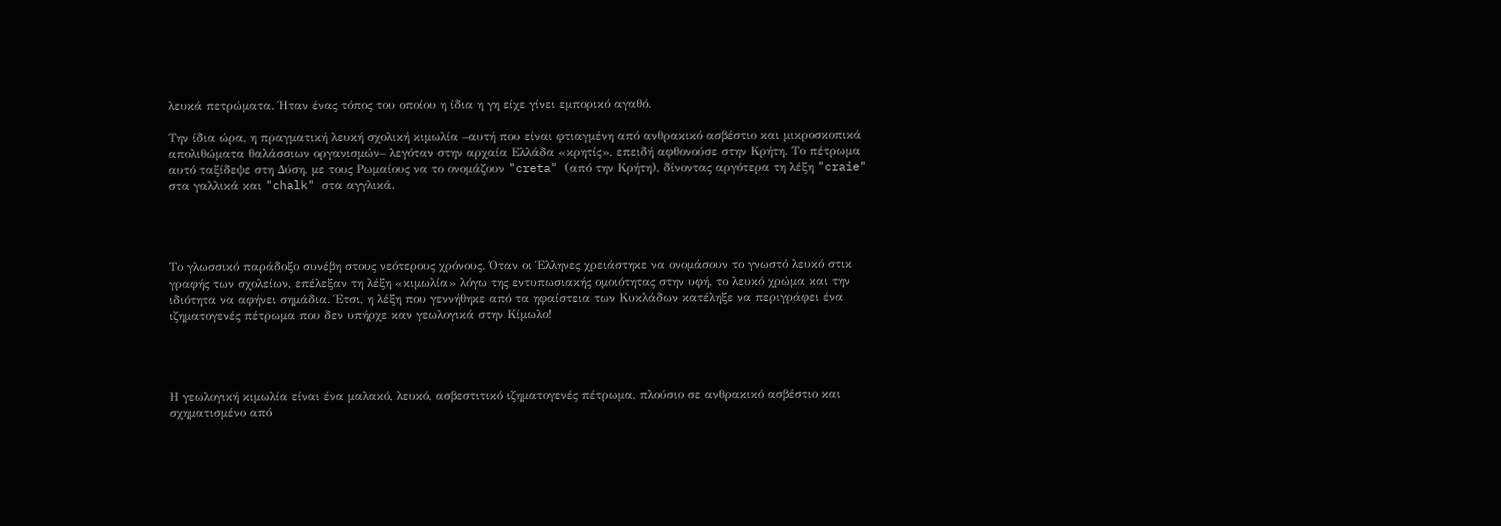λευκά πετρώματα. Ήταν ένας τόπος του οποίου η ίδια η γη είχε γίνει εμπορικό αγαθό.

Την ίδια ώρα, η πραγματική λευκή σχολική κιμωλία –αυτή που είναι φτιαγμένη από ανθρακικό ασβέστιο και μικροσκοπικά απολιθώματα θαλάσσιων οργανισμών– λεγόταν στην αρχαία Ελλάδα «κρητίς», επειδή αφθονούσε στην Κρήτη. Το πέτρωμα αυτό ταξίδεψε στη Δύση, με τους Ρωμαίους να το ονομάζουν "creta" (από την Κρήτη), δίνοντας αργότερα τη λέξη "craie" στα γαλλικά και "chalk" στα αγγλικά.




Το γλωσσικό παράδοξο συνέβη στους νεότερους χρόνους. Όταν οι Έλληνες χρειάστηκε να ονομάσουν το γνωστό λευκό στικ γραφής των σχολείων, επέλεξαν τη λέξη «κιμωλία» λόγω της εντυπωσιακής ομοιότητας στην υφή, το λευκό χρώμα και την ιδιότητα να αφήνει σημάδια. Έτσι, η λέξη που γεννήθηκε από τα ηφαίστεια των Κυκλάδων κατέληξε να περιγράφει ένα ιζηματογενές πέτρωμα που δεν υπήρχε καν γεωλογικά στην Κίμωλο!




Η γεωλογική κιμωλία είναι ένα μαλακό, λευκό, ασβεστιτικό ιζηματογενές πέτρωμα, πλούσιο σε ανθρακικό ασβέστιο και σχηματισμένο από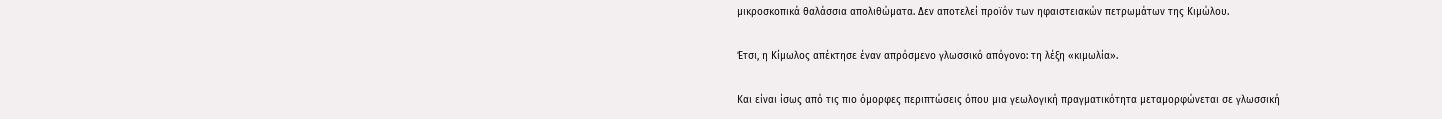μικροσκοπικά θαλάσσια απολιθώματα. Δεν αποτελεί προϊόν των ηφαιστειακών πετρωμάτων της Κιμώλου.

Έτσι, η Κίμωλος απέκτησε έναν απρόσμενο γλωσσικό απόγονο: τη λέξη «κιμωλία».

Και είναι ίσως από τις πιο όμορφες περιπτώσεις όπου μια γεωλογική πραγματικότητα μεταμορφώνεται σε γλωσσική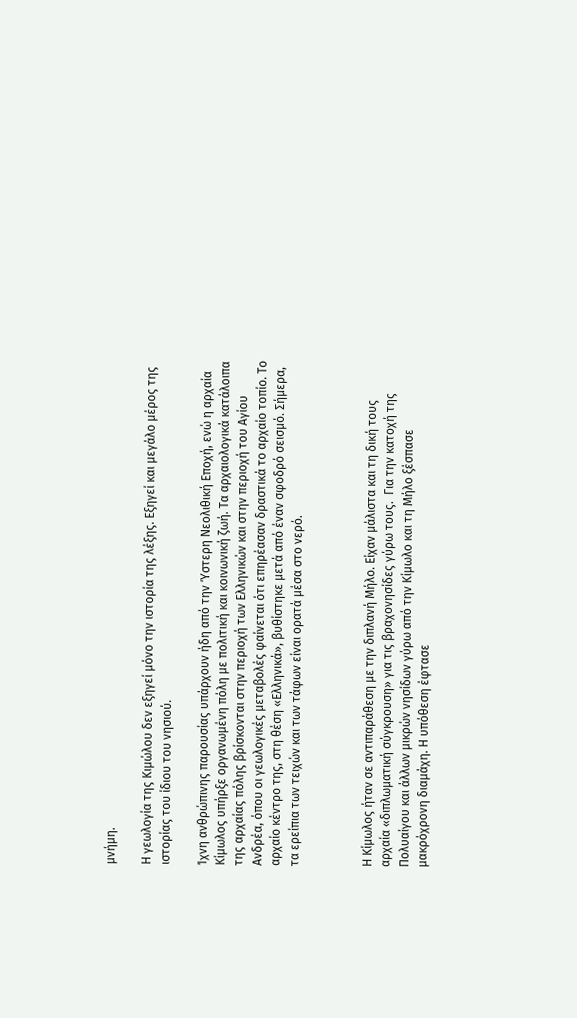μνήμη.

Η γεωλογία της Κιμώλου δεν εξηγεί μόνο την ιστορία της λέξης. Εξηγεί και μεγάλο μέρος της ιστορίας του ίδιου του νησιού.

Ίχνη ανθρώπινης παρουσίας υπάρχουν ήδη από την Ύστερη Νεολιθική Εποχή, ενώ η αρχαία Κίμωλος υπήρξε οργανωμένη πόλη με πολιτική και κοινωνική ζωή. Τα αρχαιολογικά κατάλοιπα της αρχαίας πόλης βρίσκονται στην περιοχή των Ελληνικών και στην περιοχή του Αγίου Ανδρέα, όπου οι γεωλογικές μεταβολές φαίνεται ότι επηρέασαν δραστικά το αρχαίο τοπίο. Το αρχαίο κέντρο της, στη θέση «Ελληνικά», βυθίστηκε μετά από έναν σφοδρό σεισμό. Σήμερα, τα ερείπια των τειχών και των τάφων είναι ορατά μέσα στο νερό.



Η Κίμωλος ήταν σε αντιπαράθεση με την διπλανή Μήλο. Είχαν μάλιστα και τη δική τους αρχαία «διπλωματική σύγκρουση» για τις βραχονησίδες γύρω τους.  Για την κατοχή της Πολυαίγου και άλλων μικρών νησίδων γύρω από την Κίμωλο και τη Μήλο ξέσπασε μακρόχρονη διαμάχη. Η υπόθεση έφτασε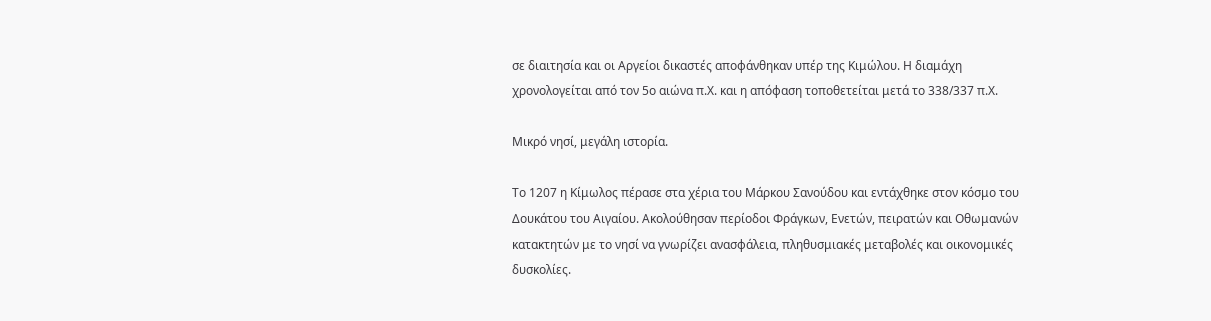σε διαιτησία και οι Αργείοι δικαστές αποφάνθηκαν υπέρ της Κιμώλου. Η διαμάχη χρονολογείται από τον 5ο αιώνα π.Χ. και η απόφαση τοποθετείται μετά το 338/337 π.Χ.

Μικρό νησί, μεγάλη ιστορία.

Το 1207 η Κίμωλος πέρασε στα χέρια του Μάρκου Σανούδου και εντάχθηκε στον κόσμο του Δουκάτου του Αιγαίου. Ακολούθησαν περίοδοι Φράγκων, Ενετών, πειρατών και Οθωμανών κατακτητών με το νησί να γνωρίζει ανασφάλεια, πληθυσμιακές μεταβολές και οικονομικές δυσκολίες.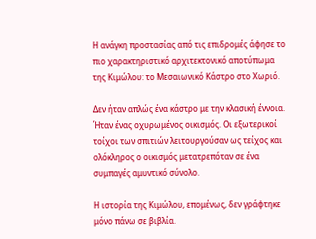Η ανάγκη προστασίας από τις επιδρομές άφησε το πιο χαρακτηριστικό αρχιτεκτονικό αποτύπωμα της Κιμώλου: το Μεσαιωνικό Κάστρο στο Χωριό.

Δεν ήταν απλώς ένα κάστρο με την κλασική έννοια. Ήταν ένας οχυρωμένος οικισμός. Οι εξωτερικοί τοίχοι των σπιτιών λειτουργούσαν ως τείχος και ολόκληρος ο οικισμός μετατρεπόταν σε ένα συμπαγές αμυντικό σύνολο.

Η ιστορία της Κιμώλου, επομένως, δεν γράφτηκε μόνο πάνω σε βιβλία.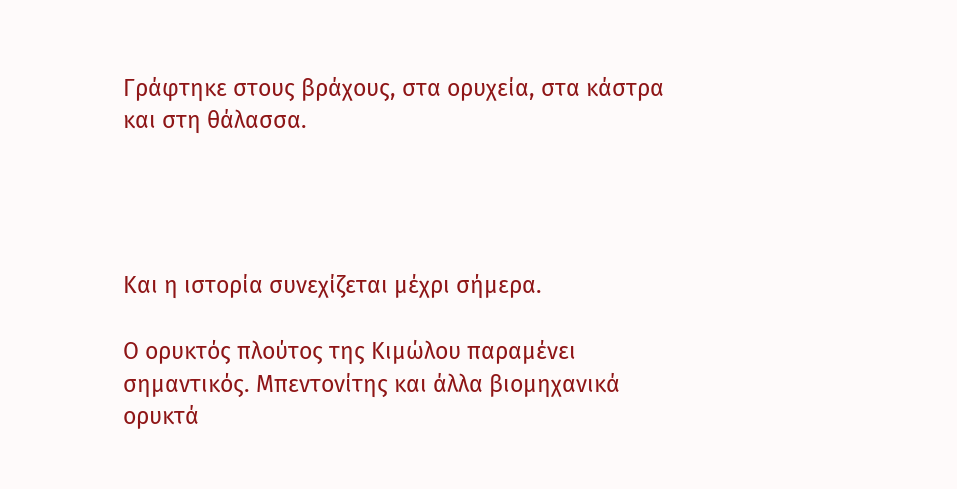Γράφτηκε στους βράχους, στα ορυχεία, στα κάστρα και στη θάλασσα.




Και η ιστορία συνεχίζεται μέχρι σήμερα.

Ο ορυκτός πλούτος της Κιμώλου παραμένει σημαντικός. Μπεντονίτης και άλλα βιομηχανικά ορυκτά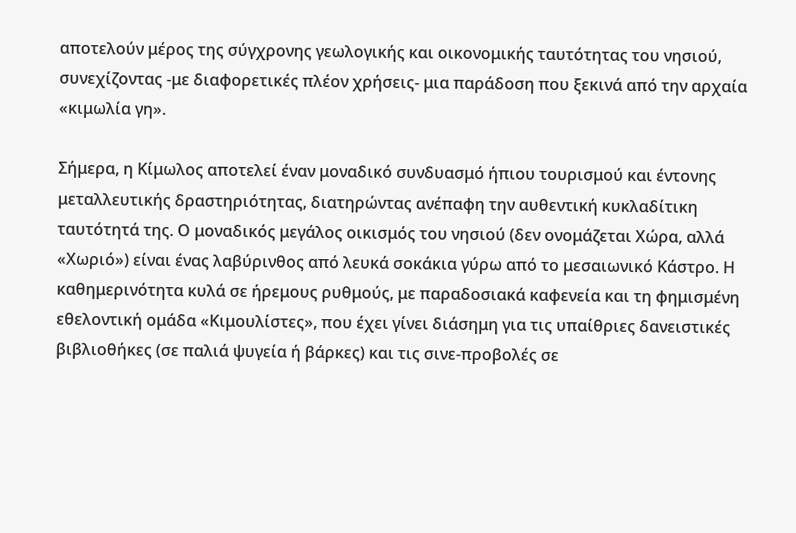αποτελούν μέρος της σύγχρονης γεωλογικής και οικονομικής ταυτότητας του νησιού, συνεχίζοντας -με διαφορετικές πλέον χρήσεις- μια παράδοση που ξεκινά από την αρχαία «κιμωλία γη».

Σήμερα, η Κίμωλος αποτελεί έναν μοναδικό συνδυασμό ήπιου τουρισμού και έντονης μεταλλευτικής δραστηριότητας, διατηρώντας ανέπαφη την αυθεντική κυκλαδίτικη ταυτότητά της. Ο μοναδικός μεγάλος οικισμός του νησιού (δεν ονομάζεται Χώρα, αλλά «Χωριό») είναι ένας λαβύρινθος από λευκά σοκάκια γύρω από το μεσαιωνικό Κάστρο. Η καθημερινότητα κυλά σε ήρεμους ρυθμούς, με παραδοσιακά καφενεία και τη φημισμένη εθελοντική ομάδα «Κιμουλίστες», που έχει γίνει διάσημη για τις υπαίθριες δανειστικές βιβλιοθήκες (σε παλιά ψυγεία ή βάρκες) και τις σινε-προβολές σε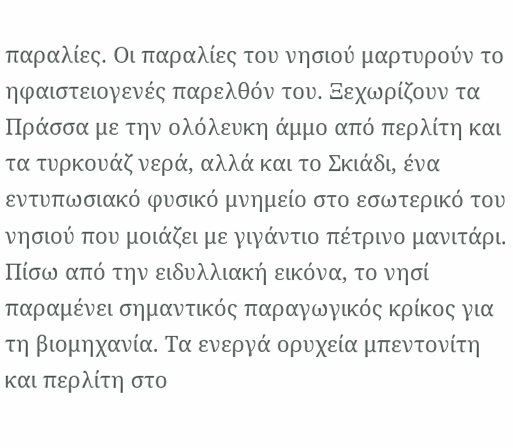παραλίες. Οι παραλίες του νησιού μαρτυρούν το ηφαιστειογενές παρελθόν του. Ξεχωρίζουν τα Πράσσα με την ολόλευκη άμμο από περλίτη και τα τυρκουάζ νερά, αλλά και το Σκιάδι, ένα εντυπωσιακό φυσικό μνημείο στο εσωτερικό του νησιού που μοιάζει με γιγάντιο πέτρινο μανιτάρι. Πίσω από την ειδυλλιακή εικόνα, το νησί παραμένει σημαντικός παραγωγικός κρίκος για τη βιομηχανία. Τα ενεργά ορυχεία μπεντονίτη και περλίτη στο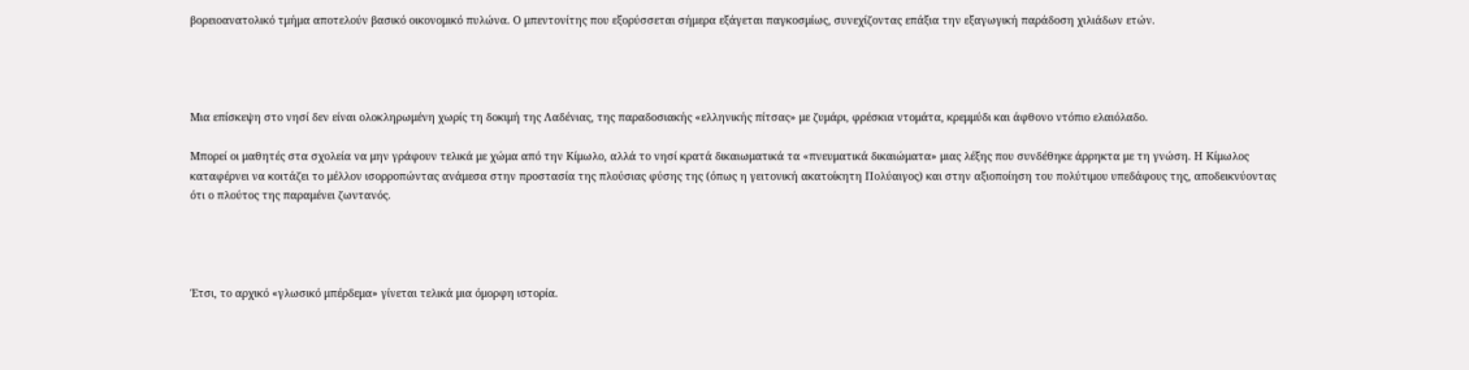βορειοανατολικό τμήμα αποτελούν βασικό οικονομικό πυλώνα. Ο μπεντονίτης που εξορύσσεται σήμερα εξάγεται παγκοσμίως, συνεχίζοντας επάξια την εξαγωγική παράδοση χιλιάδων ετών.




Μια επίσκεψη στο νησί δεν είναι ολοκληρωμένη χωρίς τη δοκιμή της Λαδένιας, της παραδοσιακής «ελληνικής πίτσας» με ζυμάρι, φρέσκια ντομάτα, κρεμμύδι και άφθονο ντόπιο ελαιόλαδο.

Μπορεί οι μαθητές στα σχολεία να μην γράφουν τελικά με χώμα από την Κίμωλο, αλλά το νησί κρατά δικαιωματικά τα «πνευματικά δικαιώματα» μιας λέξης που συνδέθηκε άρρηκτα με τη γνώση. Η Κίμωλος καταφέρνει να κοιτάζει το μέλλον ισορροπώντας ανάμεσα στην προστασία της πλούσιας φύσης της (όπως η γειτονική ακατοίκητη Πολύαιγος) και στην αξιοποίηση του πολύτιμου υπεδάφους της, αποδεικνύοντας ότι ο πλούτος της παραμένει ζωντανός.




Έτσι, το αρχικό «γλωσικό μπέρδεμα» γίνεται τελικά μια όμορφη ιστορία.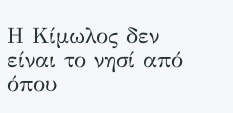Η Κίμωλος δεν είναι το νησί από όπου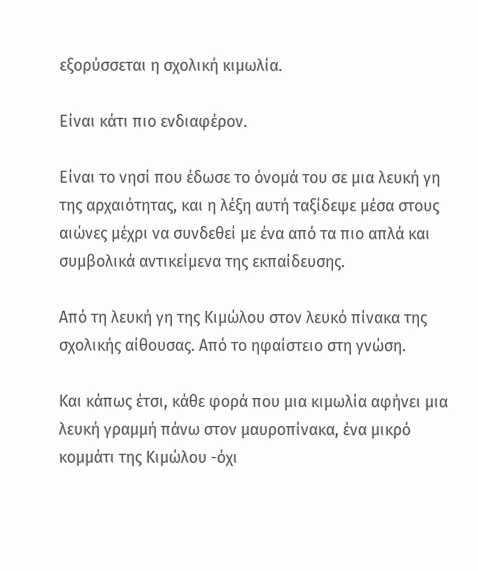εξορύσσεται η σχολική κιμωλία.

Είναι κάτι πιο ενδιαφέρον.

Είναι το νησί που έδωσε το όνομά του σε μια λευκή γη της αρχαιότητας, και η λέξη αυτή ταξίδεψε μέσα στους αιώνες μέχρι να συνδεθεί με ένα από τα πιο απλά και συμβολικά αντικείμενα της εκπαίδευσης.

Από τη λευκή γη της Κιμώλου στον λευκό πίνακα της σχολικής αίθουσας. Από το ηφαίστειο στη γνώση.

Και κάπως έτσι, κάθε φορά που μια κιμωλία αφήνει μια λευκή γραμμή πάνω στον μαυροπίνακα, ένα μικρό κομμάτι της Κιμώλου -όχι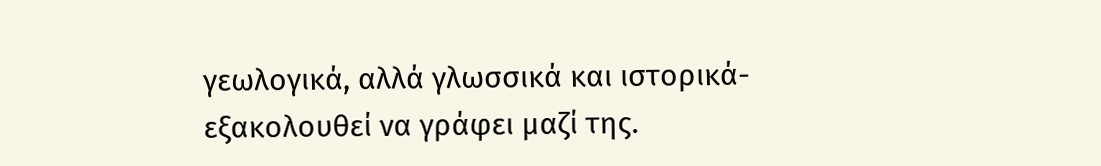γεωλογικά, αλλά γλωσσικά και ιστορικά- εξακολουθεί να γράφει μαζί της.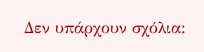Δεν υπάρχουν σχόλια: